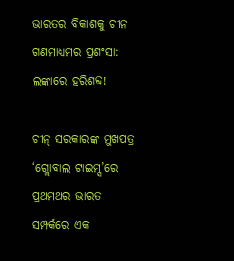ଭାରତର ବିକାଶକୁ ଚୀନ ଗଣମାଧ୍ୟମର ପ୍ରଶଂସା: ଲଙ୍କାରେ ହରିଶବ୍ଦ!

ଚୀନ୍‌‌ ସରକାରଙ୍କ ମୁଖପତ୍ର ‘ଗ୍ଲୋବାଲ ଟାଇମ୍ସ’ରେ ପ୍ରଥମଥର ଭାରତ ସମ୍ପର୍କରେ ଏକ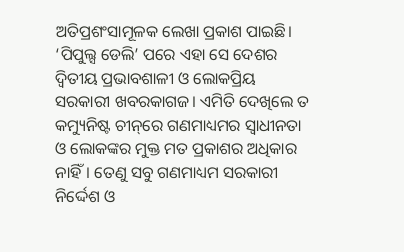ଅତିପ୍ରଶଂସାମୂଳକ ଲେଖା ପ୍ରକାଶ ପାଇଛି। ‘ପିପୁଲ୍ସ ଡେଲି’ ପରେ ଏହା ସେ ଦେଶର ଦ୍ୱିତୀୟ ପ୍ରଭାବଶାଳୀ ଓ ଲୋକପ୍ରିୟ ସରକାରୀ ଖବରକାଗଜ। ଏମିତି ଦେଖିଲେ ତ କମ୍ୟୁନିଷ୍ଟ ଚୀନ୍‌‌ରେ ଗଣମାଧ୍ୟମର ସ୍ୱାଧୀନତା ଓ ଲୋକଙ୍କର ମୁକ୍ତ ମତ ପ୍ରକାଶର ଅଧିକାର ନାହିଁ। ତେଣୁ ସବୁ ଗଣମାଧ୍ୟମ ସରକାରୀ ନିର୍ଦ୍ଦେଶ ଓ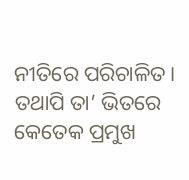ନୀତିରେ ପରିଚାଳିତ। ତଥାପି ତା’ ଭିତରେ କେତେକ ପ୍ରମୁଖ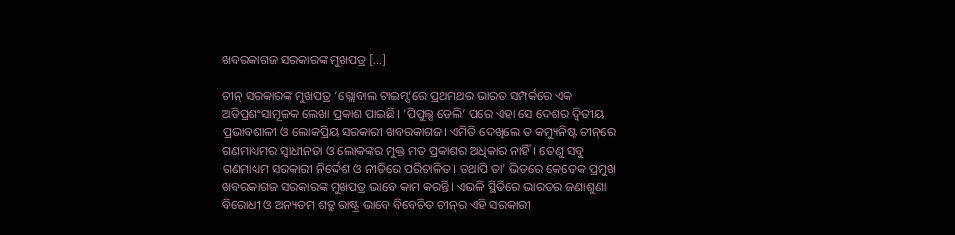ଖବରକାଗଜ ସରକାରଙ୍କ ମୁଖପତ୍ର […]

ଚୀନ୍‌‌ ସରକାରଙ୍କ ମୁଖପତ୍ର ‘ଗ୍ଲୋବାଲ ଟାଇମ୍ସ’ରେ ପ୍ରଥମଥର ଭାରତ ସମ୍ପର୍କରେ ଏକ ଅତିପ୍ରଶଂସାମୂଳକ ଲେଖା ପ୍ରକାଶ ପାଇଛି। ‘ପିପୁଲ୍ସ ଡେଲି’ ପରେ ଏହା ସେ ଦେଶର ଦ୍ୱିତୀୟ ପ୍ରଭାବଶାଳୀ ଓ ଲୋକପ୍ରିୟ ସରକାରୀ ଖବରକାଗଜ। ଏମିତି ଦେଖିଲେ ତ କମ୍ୟୁନିଷ୍ଟ ଚୀନ୍‌‌ରେ ଗଣମାଧ୍ୟମର ସ୍ୱାଧୀନତା ଓ ଲୋକଙ୍କର ମୁକ୍ତ ମତ ପ୍ରକାଶର ଅଧିକାର ନାହିଁ। ତେଣୁ ସବୁ ଗଣମାଧ୍ୟମ ସରକାରୀ ନିର୍ଦ୍ଦେଶ ଓ ନୀତିରେ ପରିଚାଳିତ। ତଥାପି ତା’ ଭିତରେ କେତେକ ପ୍ରମୁଖ ଖବରକାଗଜ ସରକାରଙ୍କ ମୁଖପତ୍ର ଭାବେ କାମ କରନ୍ତି। ଏଭଳି ସ୍ଥିତିରେ ଭାରତର ଜଣାଶୁଣା ବିରୋଧୀ ଓ ଅନ୍ୟତମ ଶତ୍ରୁ ରାଷ୍ଟ୍ର ଭାବେ ବିବେଚିତ ଚୀନ୍‌‌ର ଏହି ସରକାରୀ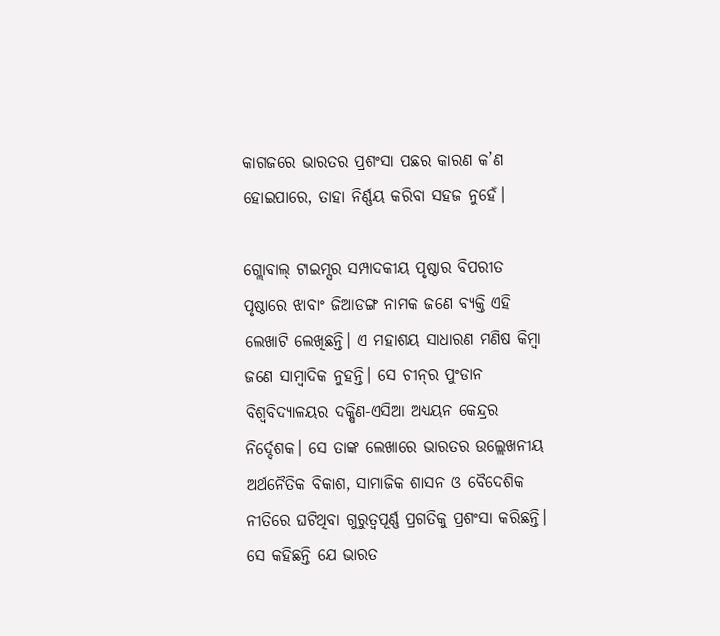କାଗଜରେ ଭାରତର ପ୍ରଶଂସା ପଛର କାରଣ କ’ଣ ହୋଇପାରେ, ତାହା ନିର୍ଣ୍ଣୟ କରିବା ସହଜ ନୁହେଁ।

ଗ୍ଲୋବାଲ୍‌‌ ଟାଇମ୍ସର ସମ୍ପାଦକୀୟ ପୃଷ୍ଠାର ବିପରୀତ ପୃଷ୍ଠାରେ ଝାବାଂ ଜିଆଡଙ୍ଗ ନାମକ ଜଣେ ବ୍ୟକ୍ତି ଏହି ଲେଖାଟି ଲେଖିଛନ୍ତି। ଏ ମହାଶୟ ସାଧାରଣ ମଣିଷ କିମ୍ବା ଜଣେ ସାମ୍ବାଦିକ ନୁହନ୍ତି। ସେ ଚୀନ୍‌‌ର ପୁଂଡାନ ବିଶ୍ୱବିଦ୍ୟାଳୟର ଦକ୍ଷିଣ-ଏସିଆ ଅଧ୍ୟୟନ କେନ୍ଦ୍ରର ନିର୍ଦ୍ଦେଶକ। ସେ ତାଙ୍କ ଲେଖାରେ ଭାରତର ଉଲ୍ଲେଖନୀୟ ଅର୍ଥନୈତିକ ବିକାଶ, ସାମାଜିକ ଶାସନ ଓ ବୈଦେଶିକ ନୀତିରେ ଘଟିଥିବା ଗୁରୁତ୍ୱପୂର୍ଣ୍ଣ ପ୍ରଗତିକୁ ପ୍ରଶଂସା କରିଛନ୍ତି। ସେ କହିଛନ୍ତି ଯେ ଭାରତ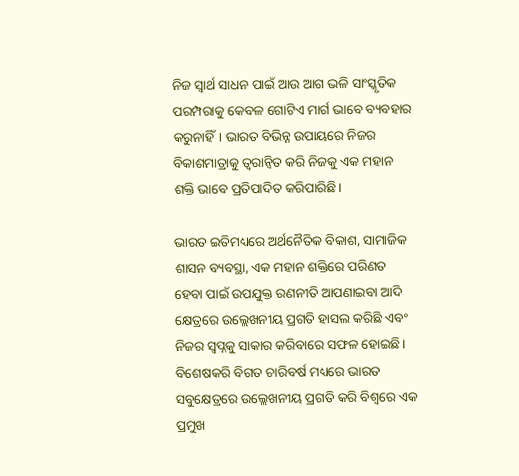ନିଜ ସ୍ୱାର୍ଥ ସାଧନ ପାଇଁ ଆଉ ଆଗ ଭଳି ସାଂସ୍କୃତିକ ପରମ୍ପରାକୁ କେବଳ ଗୋଟିଏ ମାର୍ଗ ଭାବେ ବ୍ୟବହାର କରୁନାହିଁ। ଭାରତ ବିଭିନ୍ନ ଉପାୟରେ ନିଜର ବିକାଶମାତ୍ରାକୁ ତ୍ୱରାନ୍ୱିତ କରି ନିଜକୁ ଏକ ମହାନ ଶକ୍ତି ଭାବେ ପ୍ରତିପାଦିତ କରିପାରିଛି।

ଭାରତ ଇତିମଧ୍ୟରେ ଅର୍ଥନୈତିକ ବିକାଶ, ସାମାଜିକ ଶାସନ ବ୍ୟବସ୍ଥା, ଏକ ମହାନ ଶକ୍ତିରେ ପରିଣତ ହେବା ପାଇଁ ଉପଯୁକ୍ତ ରଣନୀତି ଆପଣାଇବା ଆଦି କ୍ଷେତ୍ରରେ ଉଲ୍ଲେଖନୀୟ ପ୍ରଗତି ହାସଲ କରିଛି ଏବଂ ନିଜର ସ୍ୱପ୍ନକୁ ସାକାର କରିବାରେ ସଫଳ ହୋଇଛି। ବିଶେଷକରି ବିଗତ ଚାରିବର୍ଷ ମଧ୍ୟରେ ଭାରତ ସବୁକ୍ଷେତ୍ରରେ ଉଲ୍ଲେଖନୀୟ ପ୍ରଗତି କରି ବିଶ୍ୱରେ ଏକ ପ୍ରମୁଖ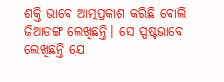ଶକ୍ତି ଭାବେ ଆତ୍ମପ୍ରକାଶ କରିଛି ବୋଲି ଜିଆଡଙ୍ଗ ଲେଖିଛନ୍ତି। ସେ ସ୍ପଷ୍ଟଭାବେ ଲେଖିଛନ୍ତି ଯେ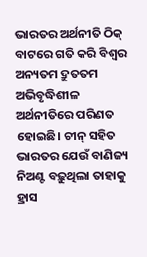ଭାରତର ଅର୍ଥନୀତି ଠିକ୍‌‌ ବାଟରେ ଗତି କରି ବିଶ୍ୱର ଅନ୍ୟତମ ଦ୍ରୁତତମ ଅଭିବୃଦ୍ଧିଶୀଳ ଅର୍ଥନୀତିରେ ପରିଣତ ହୋଇଛି। ଚୀନ୍‌‌ ସହିତ ଭାରତର ଯେଉଁ ବାଣିଜ୍ୟ ନିଅଣ୍ଟ ବଢ଼ୁଥିଲା ତାହାକୁ ହ୍ରାସ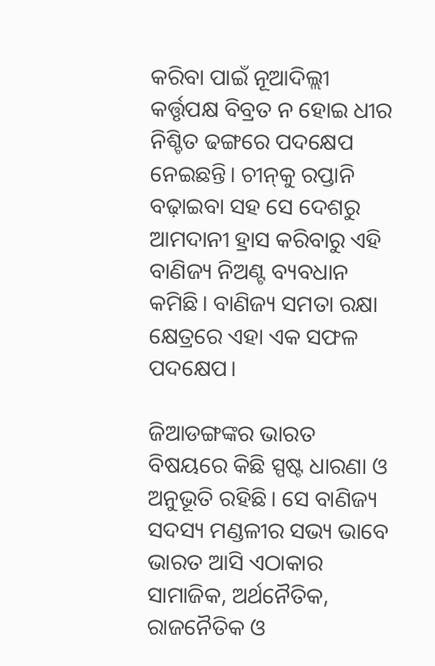କରିବା ପାଇଁ ନୂଆଦିଲ୍ଲୀ କର୍ତ୍ତୃପକ୍ଷ ବିବ୍ରତ ନ ହୋଇ ଧୀର ନିଶ୍ଚିତ ଢଙ୍ଗରେ ପଦକ୍ଷେପ ନେଇଛନ୍ତି। ଚୀନ୍‌‌କୁ ରପ୍ତାନି ବଢ଼ାଇବା ସହ ସେ ଦେଶରୁ ଆମଦାନୀ ହ୍ରାସ କରିବାରୁ ଏହି ବାଣିଜ୍ୟ ନିଅଣ୍ଟ ବ୍ୟବଧାନ କମିଛି। ବାଣିଜ୍ୟ ସମତା ରକ୍ଷା କ୍ଷେତ୍ରରେ ଏହା ଏକ ସଫଳ ପଦକ୍ଷେପ।

ଜିଆଡଙ୍ଗଙ୍କର ଭାରତ ବିଷୟରେ କିଛି ସ୍ପଷ୍ଟ ଧାରଣା ଓ ଅନୁଭୂତି ରହିଛି। ସେ ବାଣିଜ୍ୟ ସଦସ୍ୟ ମଣ୍ଡଳୀର ସଭ୍ୟ ଭାବେ ଭାରତ ଆସି ଏଠାକାର ସାମାଜିକ, ଅର୍ଥନୈତିକ, ରାଜନୈତିକ ଓ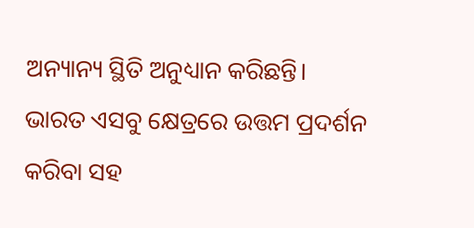ଅନ୍ୟାନ୍ୟ ସ୍ଥିତି ଅନୁଧ୍ୟାନ କରିଛନ୍ତି। ଭାରତ ଏସବୁ କ୍ଷେତ୍ରରେ ଉତ୍ତମ ପ୍ରଦର୍ଶନ କରିବା ସହ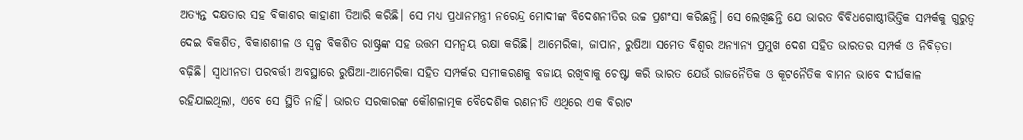ଅତ୍ୟନ୍ତ ଦକ୍ଷତାର ସହ ବିକାଶର କାହାଣୀ ତିଆରି କରିଛି। ସେ ମଧ୍ୟ ପ୍ରଧାନମନ୍ତ୍ରୀ ନରେନ୍ଦ୍ର ମୋଦୀଙ୍କ ବିଦେଶନୀତିର ଉଚ୍ଚ ପ୍ରଶଂସା କରିଛନ୍ତି। ସେ ଲେଖିଛନ୍ତି ଯେ ଭାରତ ବିବିଧଗୋଷ୍ଠୀଭିତ୍ତିକ ସମ୍ପର୍କକୁ ଗୁରୁତ୍ୱ ଦେଇ ବିକଶିତ, ବିକାଶଶୀଳ ଓ ସ୍ୱଳ୍ପ ବିକଶିତ ରାଷ୍ଟ୍ରଙ୍କ ସହ ଉତ୍ତମ ସମନ୍ୱୟ ରକ୍ଷା କରିଛି। ଆମେରିକା, ଜାପାନ, ରୁଷିଆ ସମେତ ବିଶ୍ୱର ଅନ୍ୟାନ୍ୟ ପ୍ରମୁଖ ଦେଶ ସହିତ ଭାରତର ସମ୍ପର୍କ ଓ ନିବିଡ଼ତା ବଢ଼ିଛି। ସ୍ୱାଧୀନତା ପରବର୍ତ୍ତୀ ଅବସ୍ଥାରେ ରୁଷିଆ-ଆମେରିକା ସହିତ ସମ୍ପର୍କର ସମୀକରଣକୁ ବଜାୟ ରଖିବାକୁ ଚେଷ୍ଟା କରି ଭାରତ ଯେଉଁ ରାଜନୈତିକ ଓ କୂଟନୈତିକ ବାମନ ଭାବେ ଦୀର୍ଘକାଳ ରହିଯାଇଥିଲା, ଏବେ ସେ ସ୍ଥିତି ନାହିଁ। ଭାରତ ସରକାରଙ୍କ କୌଶଳାତ୍ମକ ବୈଦେଶିକ ରଣନୀତି ଏଥିରେ ଏକ ବିରାଟ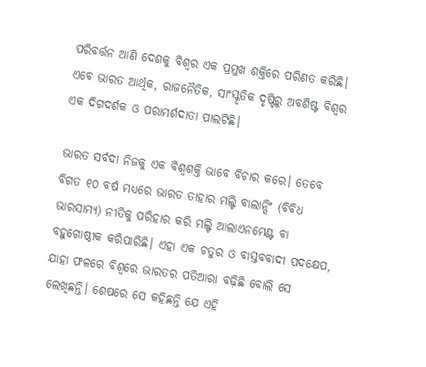ପରିବର୍ତ୍ତନ ଆଣି ଦେଶକୁ ବିଶ୍ୱର ଏକ ପ୍ରମୁଖ ଶକ୍ତିରେ ପରିଣତ କରିଛି। ଏବେ ଭାରତ ଆର୍ଥିକ, ରାଜନୈତିକ, ସାଂସ୍କୃତିକ ଦୃଷ୍ଟିରୁ ଅବଶିଷ୍ଟ ବିଶ୍ୱର ଏକ ଦିଗଦର୍ଶକ ଓ ପରାମର୍ଶଦାତା ପାଲଟିଛି।

ଭାରତ ସର୍ବଦା ନିଜକୁ ଏକ ବିଶ୍ୱଶକ୍ତି ଭାବେ ବିଚାର କରେ। ତେବେ ବିଗତ ୧୦ ବର୍ଷ ମଧ୍ୟରେ ଭାରତ ତାହାର ମଲ୍ଟି ବାଲାନ୍ସିଂ (ବିବିଧ ଭାରସାମ୍ୟ) ନୀତିକୁ ପରିହାର କରି ମଲ୍ଟି ଆଲାଏନମେଣ୍ଟ ବା ବହୁଗୋଷ୍ଠୀକ କରିପାରିଛି। ଏହା ଏକ ଚତୁର ଓ ବାସ୍ତବବାଦୀ ପଦକ୍ଷେପ, ଯାହା ଫଳରେ ବିଶ୍ୱରେ ଭାରତର ପତିଆରା ବଢ଼ିଛି ବୋଲି ସେ ଲେଖିଛନ୍ତି। ଶେଷରେ ସେ କହିଛନ୍ତି ଯେ ଏହି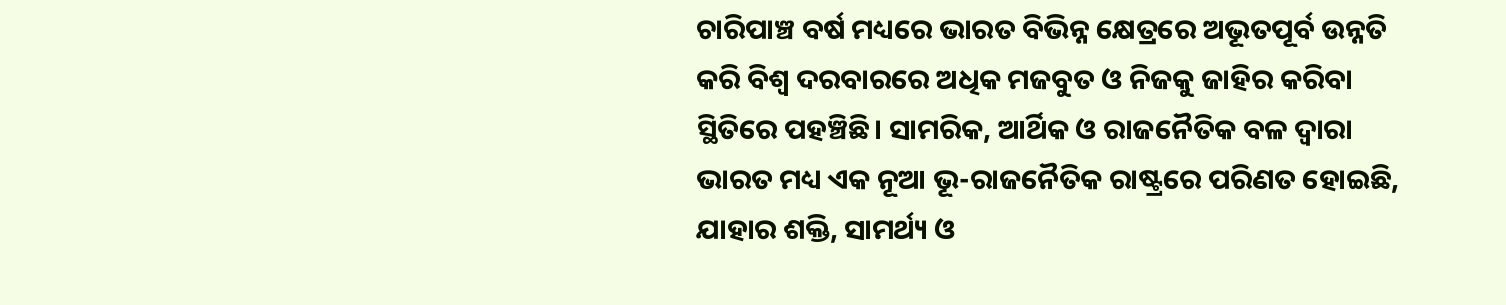ଚାରିପାଞ୍ଚ ବର୍ଷ ମଧ୍ୟରେ ଭାରତ ବିଭିନ୍ନ କ୍ଷେତ୍ରରେ ଅଭୂତପୂର୍ବ ଉନ୍ନତି କରି ବିଶ୍ୱ ଦରବାରରେ ଅଧିକ ମଜବୁତ ଓ ନିଜକୁ ଜାହିର କରିବା ସ୍ଥିତିରେ ପହଞ୍ଚିଛି। ସାମରିକ, ଆର୍ଥିକ ଓ ରାଜନୈତିକ ବଳ ଦ୍ୱାରା ଭାରତ ମଧ୍ୟ ଏକ ନୂଆ ଭୂ-ରାଜନୈତିକ ରାଷ୍ଟ୍ରରେ ପରିଣତ ହୋଇଛି, ଯାହାର ଶକ୍ତି, ସାମର୍ଥ୍ୟ ଓ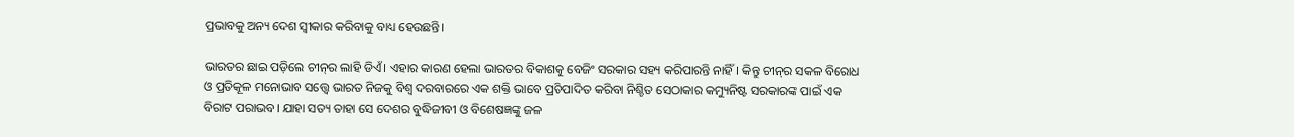ପ୍ରଭାବକୁ ଅନ୍ୟ ଦେଶ ସ୍ୱୀକାର କରିବାକୁ ବାଧ୍ୟ ହେଉଛନ୍ତି।

ଭାରତର ଛାଇ ପଡ଼ିଲେ ଚୀନ୍‌‌ର ଲାହି ଡିଏଁ। ଏହାର କାରଣ ହେଲା ଭାରତର ବିକାଶକୁ ବେଜିଂ ସରକାର ସହ୍ୟ କରିପାରନ୍ତି ନାହିଁ। କିନ୍ତୁ ଚୀନ୍‌‌ର ସକଳ ବିରୋଧ ଓ ପ୍ରତିକୂଳ ମନୋଭାବ ସତ୍ତ୍ବେ ଭାରତ ନିଜକୁ ବିଶ୍ୱ ଦରବାରରେ ଏକ ଶକ୍ତି ଭାବେ ପ୍ରତିପାଦିତ କରିବା ନିଶ୍ଚିତ ସେଠାକାର କମ୍ୟୁନିଷ୍ଟ ସରକାରଙ୍କ ପାଇଁ ଏକ ବିରାଟ ପରାଭବ। ଯାହା ସତ୍ୟ ତାହା ସେ ଦେଶର ବୁଦ୍ଧିଜୀବୀ ଓ ବିଶେଷଜ୍ଞଙ୍କୁ ଜଳ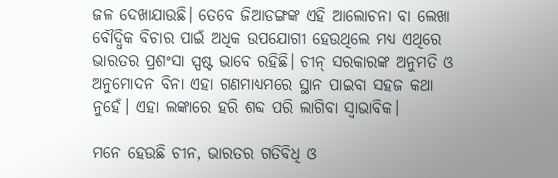ଜଳ ଦେଖାଯାଉଛି। ତେବେ ଜିଆଡଙ୍ଗଙ୍କ ଏହି ଆଲୋଚନା ବା ଲେଖା ବୌଦ୍ଧିକ ବିଚାର ପାଇଁ ଅଧିକ ଉପଯୋଗୀ ହେଉଥିଲେ ମଧ୍ୟ ଏଥିରେ ଭାରତର ପ୍ରଶଂସା ସ୍ପଷ୍ଟ ଭାବେ ରହିଛି। ଚୀନ୍‌‌ ସରକାରଙ୍କ ଅନୁମତି ଓ ଅନୁମୋଦନ ବିନା ଏହା ଗଣମାଧ୍ୟମରେ ସ୍ଥାନ ପାଇବା ସହଜ କଥା ନୁହେଁ। ଏହା ଲଙ୍କାରେ ହରି ଶବ୍ଦ ପରି ଲାଗିବା ସ୍ବାଭାବିକ।

ମନେ ହେଉଛି ଚୀନ, ଭାରତର ଗତିବିଧି ଓ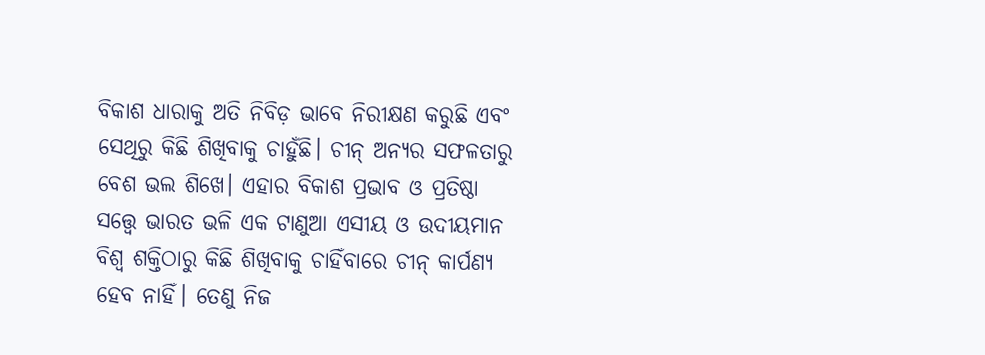ବିକାଶ ଧାରାକୁ ଅତି ନିବିଡ଼ ଭାବେ ନିରୀକ୍ଷଣ କରୁଛି ଏବଂ ସେଥିରୁ କିଛି ଶିଖିବାକୁ ଚାହୁଁଛି। ଚୀନ୍‌‌ ଅନ୍ୟର ସଫଳତାରୁ ବେଶ ଭଲ ଶିଖେ। ଏହାର ବିକାଶ ପ୍ରଭାବ ଓ ପ୍ରତିଷ୍ଠା ସତ୍ତ୍ବେ ଭାରତ ଭଳି ଏକ ଟାଣୁଆ ଏସୀୟ ଓ ଉଦୀୟମାନ ବିଶ୍ୱ ଶକ୍ତିଠାରୁ କିଛି ଶିଖିବାକୁ ଚାହିଁବାରେ ଚୀନ୍‌‌ କାର୍ପଣ୍ୟ ହେବ ନାହିଁ। ତେଣୁ ନିଜ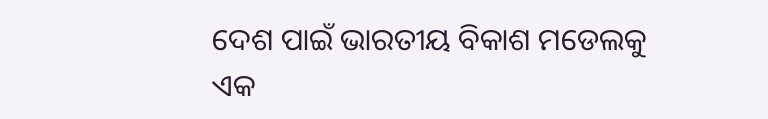ଦେଶ ପାଇଁ ଭାରତୀୟ ବିକାଶ ମଡେଲକୁ ଏକ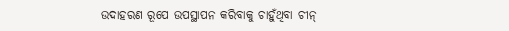ଉଦାହରଣ ରୂପେ ଉପସ୍ଥାପନ କରିବାକୁ ଚାହୁଁଥିବା ଚୀନ୍‌‌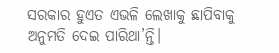ସରକାର ହୁଏତ ଏଭଳି ଲେଖାକୁ ଛାପିବାକୁ ଅନୁମତି ଦେଇ ପାରିଥା’ନ୍ତି।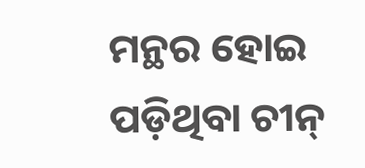ମନ୍ଥର ହୋଇ ପଡ଼ିଥିବା ଚୀନ୍‌‌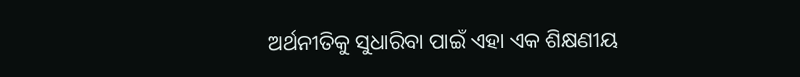ଅର୍ଥନୀତିକୁ ସୁଧାରିବା ପାଇଁ ଏହା ଏକ ଶିକ୍ଷଣୀୟ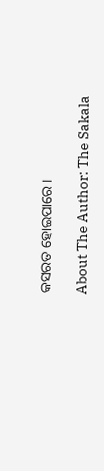କସରତ ହୋଇପାରେ।

About The Author: The Sakala